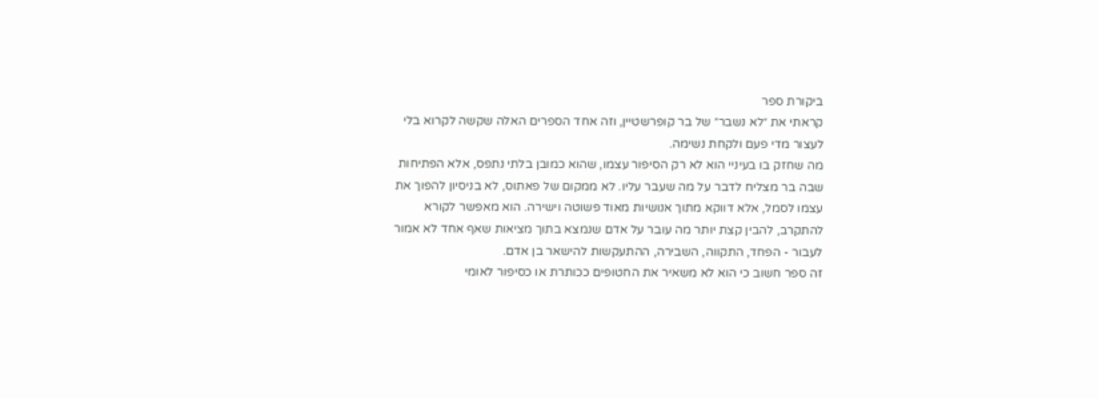ביקורת ספר
קראתי את ״לא נשבר״ של בר קופרשטיין, וזה אחד הספרים האלה שקשה לקרוא בלי לעצור מדי פעם ולקחת נשימה.
מה שחזק בו בעיניי הוא לא רק הסיפור עצמו, שהוא כמובן בלתי נתפס, אלא הפתיחות שבה בר מצליח לדבר על מה שעבר עליו. לא ממקום של פאתוס, לא בניסיון להפוך את עצמו לסמל, אלא דווקא מתוך אנושיות מאוד פשוטה וישירה. הוא מאפשר לקורא להתקרב, להבין קצת יותר מה עובר על אדם שנמצא בתוך מציאות שאף אחד לא אמור לעבור - הפחד, התקווה, השבירה, ההתעקשות להישאר בן אדם.
זה ספר חשוב כי הוא לא משאיר את החטופים ככותרת או כסיפור לאומי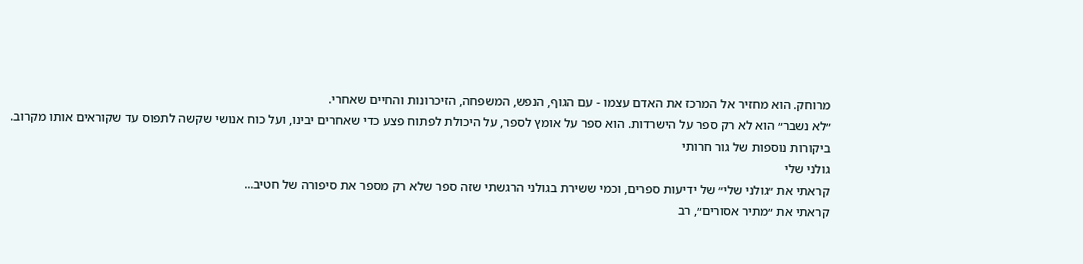מרוחק. הוא מחזיר אל המרכז את האדם עצמו - עם הגוף, הנפש, המשפחה, הזיכרונות והחיים שאחרי.
״לא נשבר״ הוא לא רק ספר על הישרדות. הוא ספר על אומץ לספר, על היכולת לפתוח פצע כדי שאחרים יבינו, ועל כוח אנושי שקשה לתפוס עד שקוראים אותו מקרוב.
ביקורות נוספות של גור חרותי
גולני שלי
קראתי את ״גולני שלי״ של ידיעות ספרים, וכמי ששירת בגולני הרגשתי שזה ספר שלא רק מספר את סיפורה של חטיב...
קראתי את ״מתיר אסורים״, רב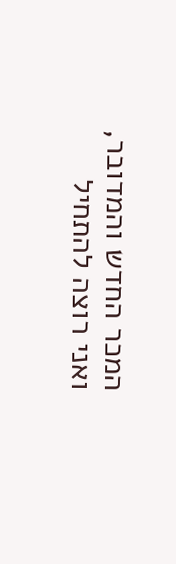המכר החדש והמדובר, ואני רוצה להתחיל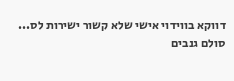דווקא בווידוי אישי שלא קשור ישירות לס...
סולם גנבים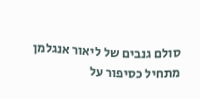סולם גנבים של ליאור אנגלמן מתחיל כסיפור על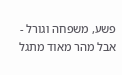פשע, משפחה וגורל - אבל מהר מאוד מתגל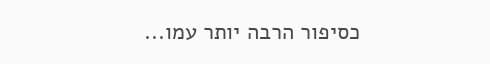כסיפור הרבה יותר עמו...